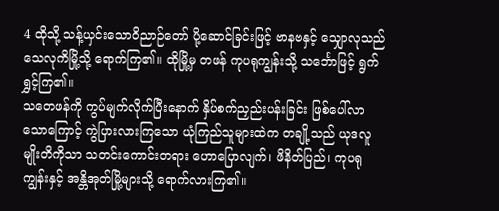4 ထိုသို့ သန့်ယှင်းသောဝိညာဉ်တော် ပို့ဆောင်ခြင်းဖြင့် ဗာနဗနှင့် သျှောလုသည် သေလုကိမြို့သို့ ရောက်ကြ၏။ ထိုမြို့မှ တဖန် ကုပရုကျွန်းသို့ သင်္ဘောဖြင့် ရွက်ရွှင့်ကြ၏။
သတေဖန်ကို ကွပ်မျက်လိုက်ပြီးနောက် နှိပ်စက်ညှည်းပန်းခြင်း ဖြစ်ပေါ်လာသောကြောင့် ကွဲပြားလားကြသော ယုံကြည်သူများထဲက တချို့သည် ယုဒလူမျိုးတိကိုသာ သတင်းကောင်းတရား ဟောပြောလျက်၊ ဖိနိတ်ပြည်၊ ကုပရုကျွန်းနှင့် အန္တိအုတ်မြို့များသို့ ရောက်လားကြ၏။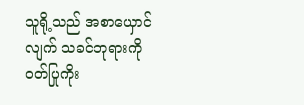သူရို့သည် အစာယှောင်လျက် သခင်ဘုရားကို ဝတ်ပြုကိုး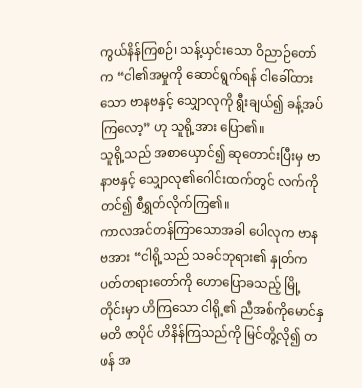ကွယ်နိန်ကြစဉ်၊ သန့်ယှင်းသော ဝိညာဉ်တော်က “ငါ၏အမှုကို ဆောင်ရွက်ရန် ငါခေါ်ထားသော ဗာနဗနှင့် သျှောလုကို ရွီးချယ်၍ ခန့်အပ်ကြလော့” ဟု သူရို့အား ပြော၏။
သူရို့သည် အစာယှောင်၍ ဆုတောင်းပြီးမှ ဗာနာဗနှင့် သျှောလု၏ဂေါင်းထက်တွင် လက်ကိုတင်၍ စီရွှတ်လိုက်ကြ၏။
ကာလအင်တန်ကြာသောအခါ ပေါလုက ဗာနဗအား “ငါရို့သည် သခင်ဘုရား၏ နှုတ်ကပတ်တရားတော်ကို ဟောပြောခသည့် မြို့တိုင်းမှာ ဟိကြသော ငါရို့၏ ညီအစ်ကိုမောင်နှမတိ ဇာပိုင် ဟိနိန်ကြသည်ကို မြင်တွိ့လို၍ တဖန် အ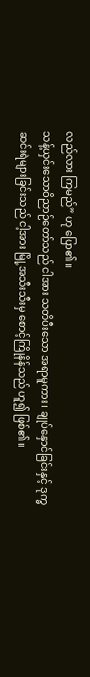လည်လား ကြမည်” ဟု ပြော၏။
သန့်ယှင်းသောဝိညာဉ်တော်သည် ငါအား သတိပီးသော အရာမူကား၊ ချုပ်နှောင်ခြင်းနှင့် ဒုက္ခဆင်းရဲများခြင်းသည် ငါ့အား မြို့အသီးသီးမှ စောင့်ကြိုနိန်သည် ဟူ၍ ဖြစ်၏။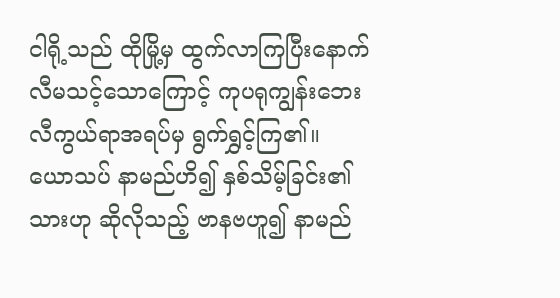ငါရို့သည် ထိုမြို့မှ ထွက်လာကြပြီးနောက် လီမသင့်သောကြောင့် ကုပရုကျွန်းဘေး လီကွယ်ရာအရပ်မှ ရွက်ရွှင့်ကြ၏။
ယောသပ် နာမည်ဟိ၍ နှစ်သိမ့်ခြင်း၏သားဟု ဆိုလိုသည့် ဗာနဗဟူ၍ နာမည်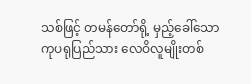သစ်ဖြင့် တမန်တော်ရို့ မှည့်ခေါ်သော ကုပရုပြည်သား လေဝိလူမျိုးတစ်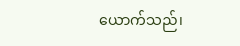ယောက်သည်၊